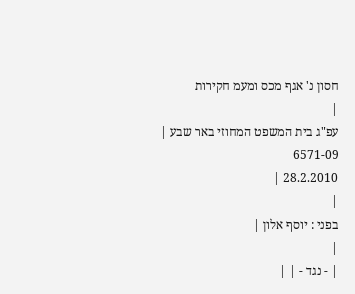חסון נ' אגף מכס ומעמ חקירות
|
עפ"ג בית המשפט המחוזי באר שבע |
6571-09
28.2.2010 |
|
בפני : יוסף אלון |
|
| - נגד - | |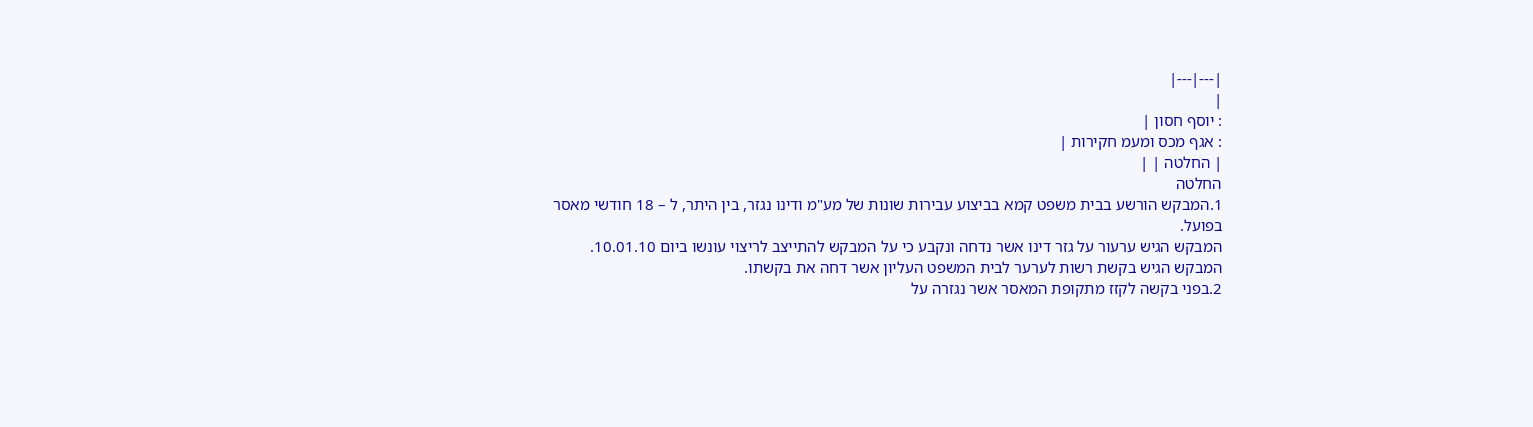|---|---|
|
: יוסף חסון |
: אגף מכס ומעמ חקירות |
| החלטה | |
החלטה
1.המבקש הורשע בבית משפט קמא בביצוע עבירות שונות של מע"מ ודינו נגזר, בין היתר, ל – 18 חודשי מאסר בפועל.
המבקש הגיש ערעור על גזר דינו אשר נדחה ונקבע כי על המבקש להתייצב לריצוי עונשו ביום 10.01.10.
המבקש הגיש בקשת רשות לערער לבית המשפט העליון אשר דחה את בקשתו.
2.בפני בקשה לקזז מתקופת המאסר אשר נגזרה על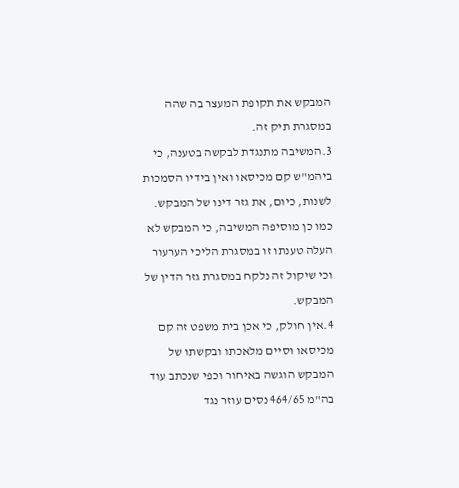המבקש את תקופת המעצר בה שהה במסגרת תיק זה.
3.המשיבה מתנגדת לבקשה בטענה, כי ביהמ"ש קם מכיסאו ואין בידיו הסמכות לשנות, כיום, את גזר דינו של המבקש. כמו כן מוסיפה המשיבה, כי המבקש לא העלה טענתו זו במסגרת הליכי הערעור וכי שיקול זה נלקח במסגרת גזר הדין של המבקש.
4.אין חולק, כי אכן בית משפט זה קם מכיסאו וסיים מלאכתו ובקשתו של המבקש הוגשה באיחור וכפי שנכתב עוד בה"מ 464/65 נסים עוזר נגד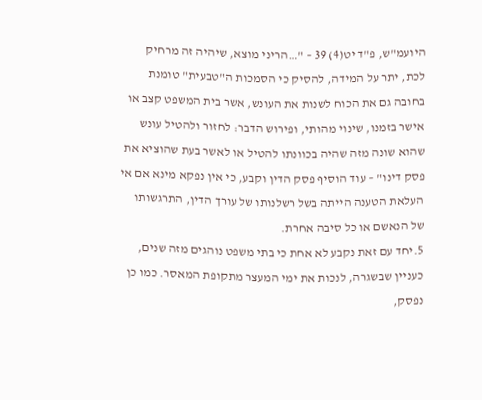היועמ"ש, פ"ד יט(4) 39 – "…הריני מוצא, שיהיה זה מרחיק לכת, יתר על המידה, להסיק כי הסמכות ה"טבעית" טומנת בחובה גם את הכוח לשנות את העונש, אשר בית המשפט קצב או אישר בזמנו, שינוי מהותי, ופירוש הדבר: לחזור ולהטיל עונש שהוא שונה מזה שהיה בכוונתו להטיל או לאשר בעת שהוציא את פסק דינו" – עוד הוסיף פסק הדין וקבע, כי אין נפקא מינא אם אי העלאת הטענה הייתה בשל רשלנותו של עורך הדין, התרגשותו של הנאשם או כל סיבה אחרת.
5.יחד עם זאת נקבע לא אחת כי בתי משפט נוהגים מזה שנים, כעניין שבשגרה, לנכות את ימי המעצר מתקופת המאסר. כמו כן נפסק,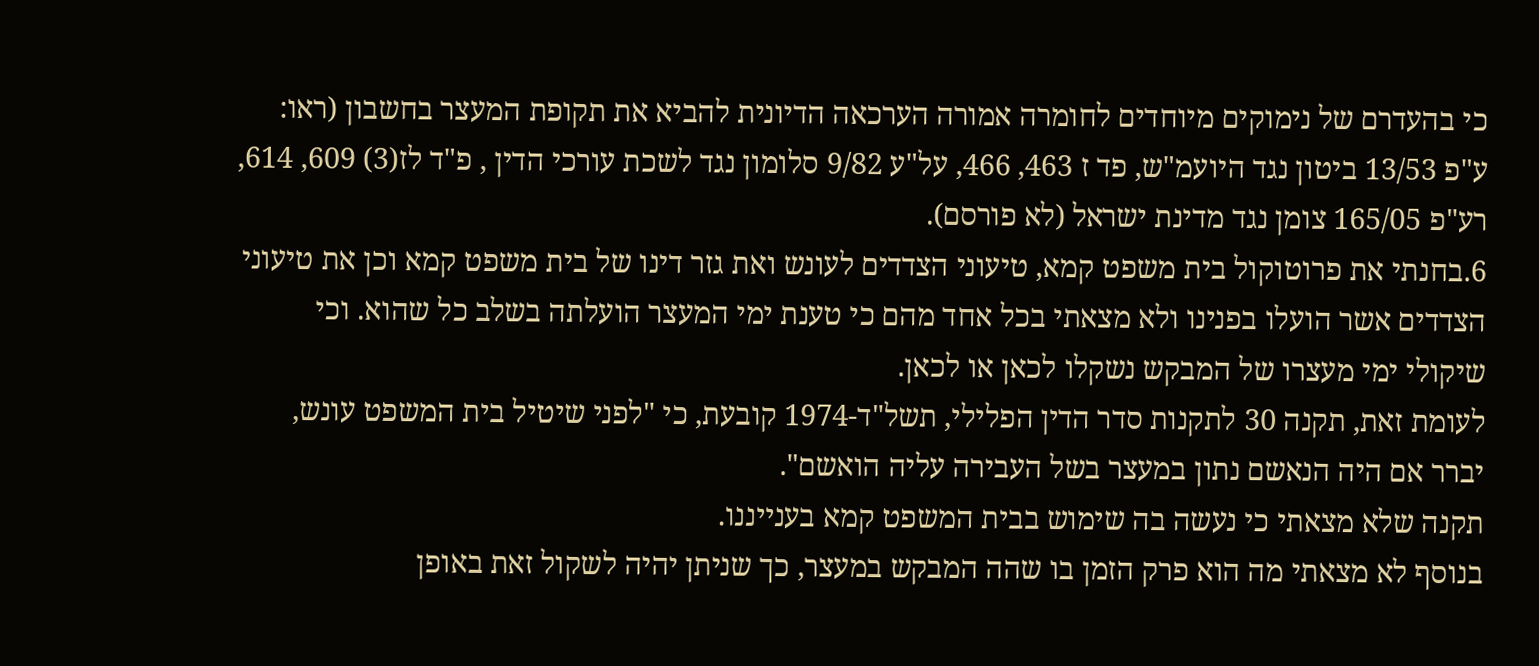כי בהעדרם של נימוקים מיוחדים לחומרה אמורה הערכאה הדיונית להביא את תקופת המעצר בחשבון (ראו: ע"פ 13/53 ביטון נגד היועמ"ש, פד ז 463, 466, על"ע 9/82 סלומון נגד לשכת עורכי הדין , פ"ד לז(3) 609, 614, רע"פ 165/05 צומן נגד מדינת ישראל (לא פורסם).
6.בחנתי את פרוטוקול בית משפט קמא, טיעוני הצדדים לעונש ואת גזר דינו של בית משפט קמא וכן את טיעוני הצדדים אשר הועלו בפנינו ולא מצאתי בכל אחד מהם כי טענת ימי המעצר הועלתה בשלב כל שהוא. וכי שיקולי ימי מעצרו של המבקש נשקלו לכאן או לכאן.
לעומת זאת, תקנה 30 לתקנות סדר הדין הפלילי, תשל"ד-1974 קובעת, כי "לפני שיטיל בית המשפט עונש, יברר אם היה הנאשם נתון במעצר בשל העבירה עליה הואשם".
תקנה שלא מצאתי כי נעשה בה שימוש בבית המשפט קמא בענייננו.
בנוסף לא מצאתי מה הוא פרק הזמן בו שהה המבקש במעצר, כך שניתן יהיה לשקול זאת באופן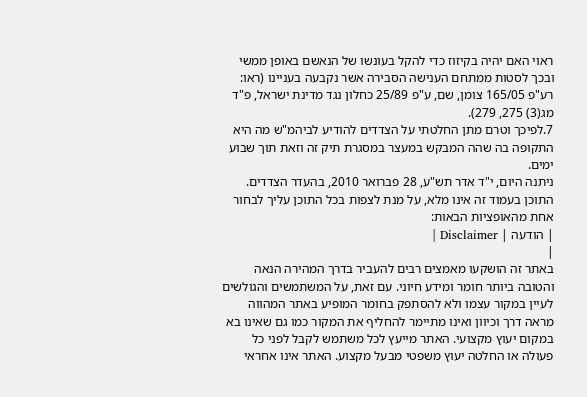ראוי האם יהיה בקיזוז כדי להקל בעונשו של הנאשם באופן ממשי ובכך לסטות ממתחם הענישה הסבירה אשר נקבעה בעניינו (ראו: רע"פ 165/05 צומן, שם, ע"פ 25/89 כחלון נגד מדינת ישראל, פ"ד מג(3) 275, 279).
7.לפיכך וטרם מתן החלטתי על הצדדים להודיע לביהמ"ש מה היא התקופה בה שהה המבקש במעצר במסגרת תיק זה וזאת תוך שבוע ימים.
ניתנה היום, י"ד אדר תש"ע, 28 פברואר 2010, בהעדר הצדדים.
התוכן בעמוד זה אינו מלא, על מנת לצפות בכל התוכן עליך לבחור אחת מהאופציות הבאות:
| הודעה | Disclaimer |
|
באתר זה הושקעו מאמצים רבים להעביר בדרך המהירה הנאה והטובה ביותר חומר ומידע חיוני. עם זאת, על המשתמשים והגולשים לעיין במקור עצמו ולא להסתפק בחומר המופיע באתר המהווה מראה דרך וכיוון ואינו מתיימר להחליף את המקור כמו גם שאינו בא במקום יעוץ מקצועי. האתר מייעץ לכל משתמש לקבל לפני כל פעולה או החלטה יעוץ משפטי מבעל מקצוע. האתר אינו אחראי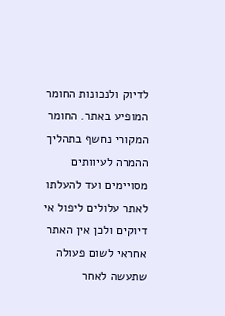לדיוק ולנכונות החומר המופיע באתר. החומר המקורי נחשף בתהליך ההמרה לעיוותים מסויימים ועד להעלתו לאתר עלולים ליפול אי דיוקים ולכן אין האתר אחראי לשום פעולה שתעשה לאחר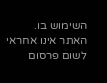השימוש בו. האתר אינו אחראי לשום פרסום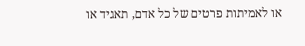או לאמיתות פרטים של כל אדם, תאגיד או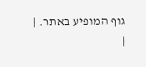גוף המופיע באתר. |
|